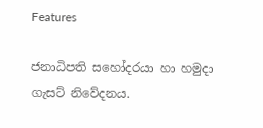Features

ජනාධිපති සහෝදරයා හා හමුදා ගැසට් නිවේදනය.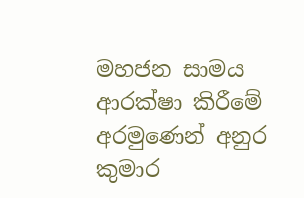මහජන සාමය ආරක්ෂා කිරීමේ අරමුණෙන් අනුර කුමාර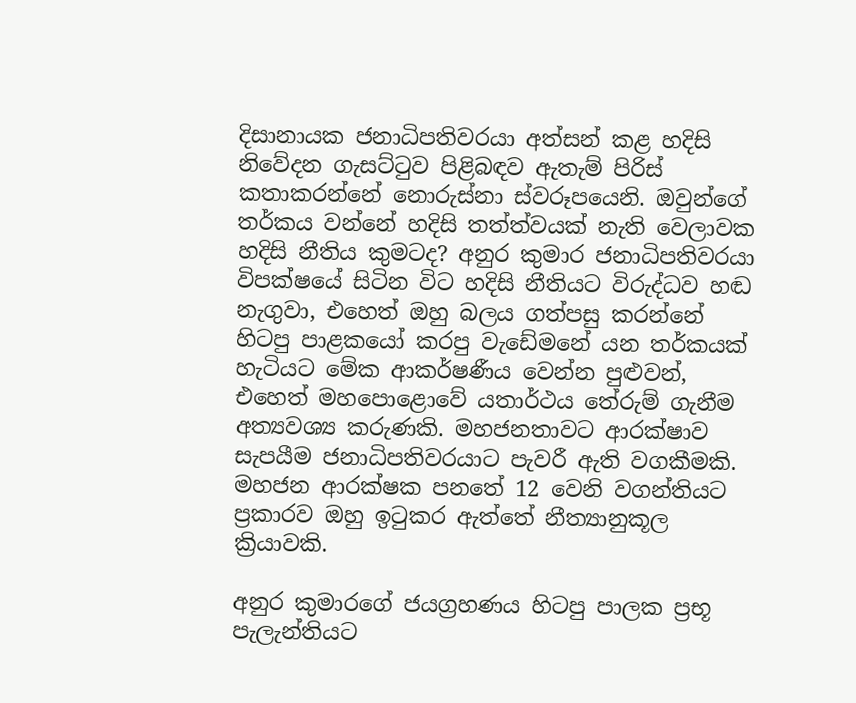දිසානායක ජනාධිපතිවරයා අත්සන් කළ හදිසි නිවේදන ගැසට්ටුව පිළිබඳව ඇතැම් පිරිස් කතාකරන්නේ නොරුස්නා ස්වරූපයෙනි. ඔවුන්ගේ තර්කය වන්නේ හදිසි තත්ත්වයක් නැති වෙලාවක හදිසි නීතිය කුමටද? අනුර කුමාර ජනාධිපතිවරයා විපක්ෂයේ සිටින විට හදිසි නීතියට විරුද්ධව හඬ නැගුවා, එහෙත් ඔහු බලය ගත්පසු කරන්නේ හිටපු පාළකයෝ කරපු වැඩේමනේ යන තර්කයක් හැටියට මේක ආකර්ෂණීය වෙන්න පුළුවන්, එහෙත් මහපොළොවේ යතාර්ථය තේරුම් ගැනීම අත්‍යවශ්‍ය කරුණකි. මහජනතාවට ආරක්ෂාව සැපයීම ජනාධිපතිවරයාට පැවරී ඇති වගකීමකි. මහජන ආරක්ෂක පනතේ 12 වෙනි වගන්තියට ප්‍රකාරව ඔහු ඉටුකර ඇත්තේ නීත්‍යානුකූල ක්‍රියාවකි.

අනුර කුමාරගේ ජයග්‍රහණය හිටපු පාලක ප්‍රභූ පැලැන්තියට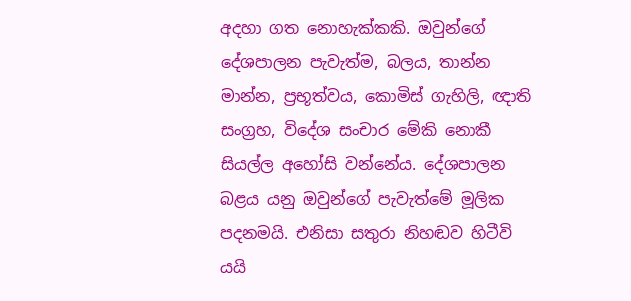අදහා ගත නොහැක්කකි. ඔවුන්ගේ දේශපාලන පැවැත්ම, බලය, තාන්න මාන්න, ප්‍රභූත්වය, කොමිස් ගැහිලි, ඥාති සංග්‍රහ, විදේශ සංචාර මේකි නොකී සියල්ල අහෝසි වන්නේය. දේශපාලන බළය යනු ඔවුන්ගේ පැවැත්මේ මූලික පදනමයි. එනිසා සතුරා නිහඬව හිටීවි යයි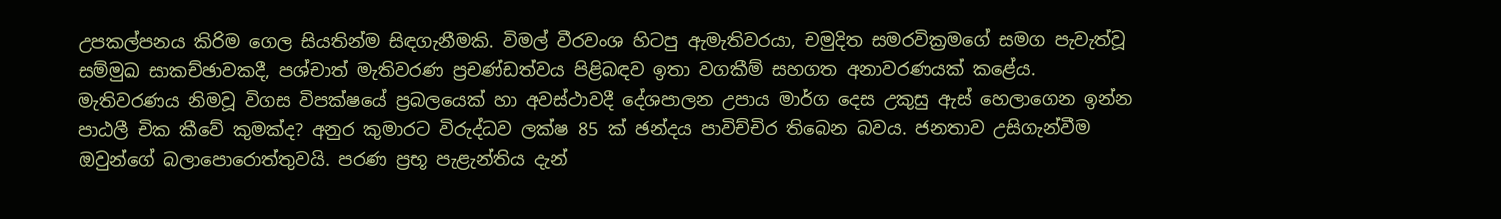උපකල්පනය කිරිම ගෙල සියතින්ම සිඳගැනීමකි. විමල් වීරවංශ හිටපු ඇමැතිවරයා, චමුදිත සමරවික්‍රමගේ සමග පැවැත්වූ සම්මුඛ සාකච්ඡාවකදී, පශ්චාත් මැතිවරණ ප්‍රචණ්ඩත්වය පිළිබඳව ඉතා වගකීම් සහගත අනාවරණයක් කළේය. මැතිවරණය නිමවූ විගස විපක්ෂයේ ප්‍රබලයෙක් හා අවස්ථාවදී දේශපාලන උපාය මාර්ග දෙස උකුසු ඇස් හෙලාගෙන ඉන්න පාඨලී චික කීවේ කුමක්ද? අනුර කුමාරට විරුද්ධව ලක්ෂ 85 ක් ඡන්දය පාවිච්චිර තිබෙන බවය. ජනතාව උසිගැන්වීම ඔවුන්ගේ බලාපොරොත්තුවයි. පරණ ප්‍රභූ පැළැන්තිය දැන්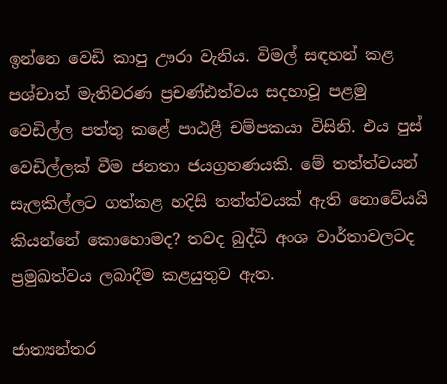ඉන්නෙ වෙඩි කාපු ඌරා වැනිය. විමල් සඳහන් කළ පශ්චාත් මැතිවරණ ප්‍රචණ්ඪත්වය සදහාවූ පළමු වෙඩිල්ල පත්තු කළේ පාඨළී චම්පකයා විසිනි. එය පුස් වෙඩිල්ලක් වීම ජනතා ජයග්‍රහණයකි. මේ තත්ත්වයන් සැලකිල්ලට ගත්කළ හදිසි තත්ත්වයක් ඇති නොවේයයි කියන්නේ කොහොමද? තවද බුද්ධි අංශ වාර්තාවලටද ප්‍රමුඛත්වය ලබාදීම කළයුතුව ඇත.

ජාත්‍යන්තර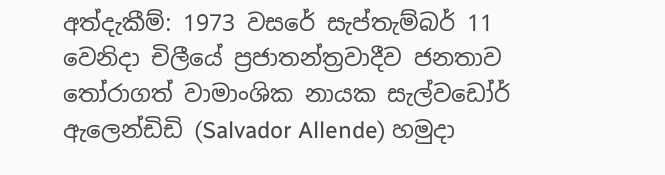අත්දැකීම්: 1973 වසරේ සැප්තැම්බර් 11 වෙනිදා චිලීයේ ප්‍රජාතන්ත්‍රවාදීව ජනතාව තෝරාගත් වාමාංශික නායක සැල්වඩෝර් ඇලෙන්ඩිඩි (Salvador Allende) හමුදා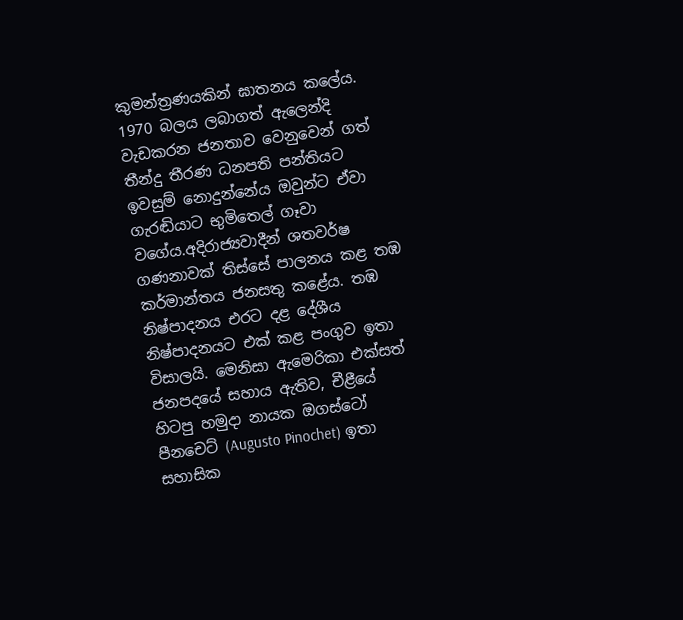කුමන්ත්‍රණයකින් ඝාතනය කලේය. 1970 බලය ලබාගත් ඇලෙන්දි වැඩකරන ජනතාව වෙනුවෙන් ගත් තීන්දු තීරණ ධනපති පන්තියට ඉවසුම් නොදුන්නේය ඔවුන්ට ඒවා ගැරඬියාට භුමිතෙල් ගෑවා වගේය.අදිරාජ්‍යවාදීන් ශතවර්ෂ ගණනාවක් තිස්සේ පාලනය කළ තඹ කර්මාන්තය ජනසතු කළේය. තඹ නිෂ්පාදනය එරට දළ දේශීය නිෂ්පාදනයට එක් කළ පංගුව ඉතා විසාලයි. මෙනිසා ඇමෙරිකා එක්සත් ජනපදයේ සහාය ඇතිව, චීළීයේ හිටපු හමුදා නායක ඔගස්ටෝ පීනචෙට් (Augusto Pinochet) ඉතා සහාසික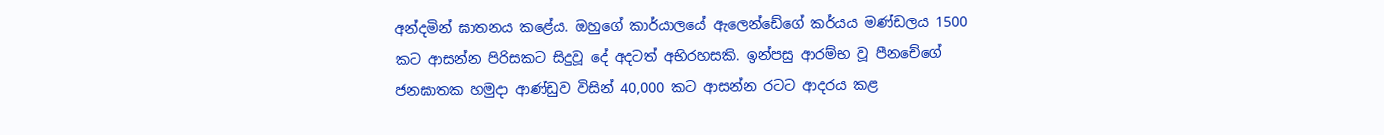අන්දමින් ඝාතනය කළේය. ඔහුගේ කාර්යාලයේ ඇලෙන්ඩේගේ කර්යය මණ්ඩලය 1500 කට ආසන්න පිරිසකට සිදුවූ දේ අදටත් අභිරහසකි. ඉන්පසු ආරම්භ වූ පීනචේගේ ජනඝාතක හමුදා ආණ්ඩුව විසින් 40,000 කට ආසන්න රටට ආදරය කළ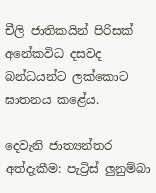චීලි ජාතිකයින් පිරිසක් අනේකවිධ දසවද බන්ධයන්ට ලක්කොට ඝාතනය කළේය.

දෙවැනි ජාත්‍යන්තර අත්දැකීම: පැට්‍රිස් ලුනුම්බා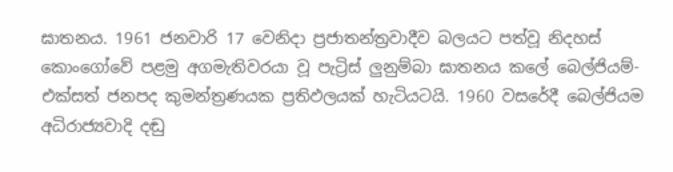ඝාතනය. 1961 ජනවාරි 17 වෙනිදා ප්‍රජාතන්ත්‍රවාදීව බලයට පත්වූ නිදහස් කොංගෝවේ පළමු අගමැතිවරයා වූ පැට්‍රිස් ලුනුම්බා ඝාතනය කලේ බෙල්ජියම්-එක්සත් ජනපද කුමන්ත්‍රණයක ප්‍රතිඵලයක් හැටියටයි. 1960 වසරේදී බෙල්ජියම අධිරාජ්‍යවාදි දඬු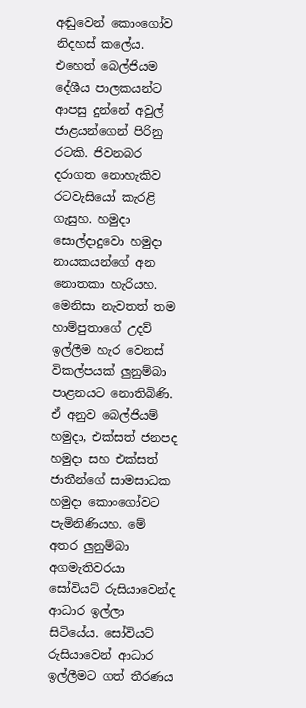අඬුවෙන් කොංගෝව නිදහස් කලේය. එහෙත් බෙල්ජියම දේශීය පාලකයන්ට ආපසු දුන්නේ අවුල් ජාළයන්ගෙන් පිරිනු රටකි. ජිවනබර දරාගත නොහැකිව රටවැසියෝ කැරළි ගැසුහ. හමුදා සොල්දාදුවො හමුදා නායකයන්ගේ අන නොතකා හැරියහ. මෙනිසා නැවතත් තම හාම්පුතාගේ උදව් ඉල්ලීම හැර වෙනස් විකල්පයක් ලුනුම්බා පාළනයට නොතිබිණි. ඒ අනුව බෙල්ජියම් හමුදා, එක්සත් ජනපද හමුදා සහ එක්සත් ජාතීන්ගේ සාමසාධක හමුදා කොංගෝවට පැමිනිණියහ. මේ අතර ලුනුම්බා අගමැතිවරයා සෝවියට් රුසියාවෙන්ද ආධාර ඉල්ලා සිටියේය. සෝවියට් රුසියාවෙන් ආධාර ඉල්ලීමට ගත් තීරණය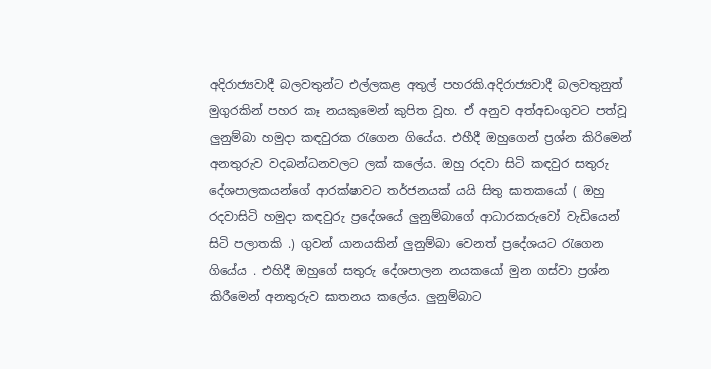අදිරාජ්‍යවාදී බලවතුන්ට එල්ලකළ අතුල් පහරකි.අදිරාජ්‍යවාදී බලවතුනුත් මුගුරකින් පහර කෑ නයකුමෙන් කුපිත වූහ. ඒ අනුව අත්අඩංගුවට පත්වූ ලුනුම්බා හමුදා කඳවුරක රැගෙන ගියේය. එහීදී ඔහුගෙන් ප්‍රශ්න කිරිමෙන් අනතුරුව වදබන්ධනවලට ලක් කලේය. ඔහු රදවා සිටි කඳවුර සතුරු දේශපාලකයන්ගේ ආරක්ෂාවට තර්ජනයක් යයි සිතු ඝාතකයෝ ( ඔහු රදවාසිටි හමුදා කඳවුරු ප්‍රදේශයේ ලුනුම්බාගේ ආධාරකරුවෝ වැඩියෙන් සිටි පලාතකි .) ගුවන් යානයකින් ලුනුම්බා වෙනත් ප්‍රදේශයට රැගෙන ගියේය . එහිදී ඔහුගේ සතුරු දේශපාලන නයකයෝ මුන ගස්වා ප්‍රශ්න කිරීමෙන් අනතුරුව ඝාතනය කලේය. ලුනුම්බාට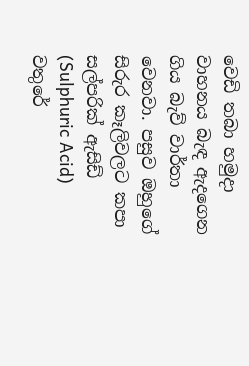වෙඩි තබා හමුදා වාහනය බැඳ ඇදගෙන ගිය බැව් වාර්තා වෙනවා. පසුව ඔහුගේ සිරුර කෑලිවලට කපා සල්පරික් ඇසිඩ් (Sulphuric Acid) වතුරේ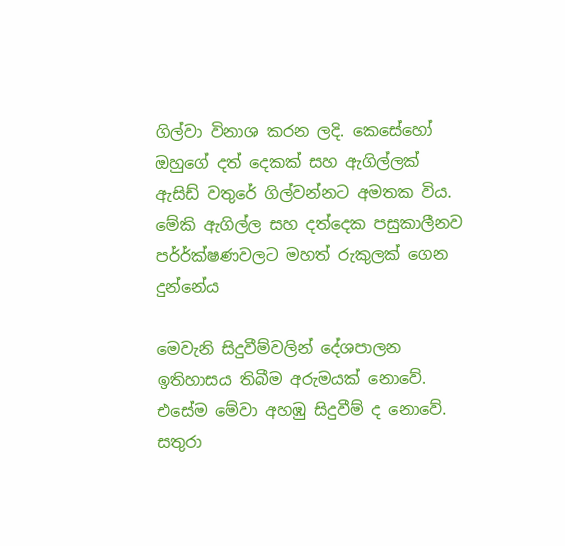ගිල්වා විනාශ කරන ලදි. කෙසේහෝ ඔහුගේ දත් දෙකක් සහ ඇගිල්ලක් ඇසිඩ් වතුරේ ගිල්වන්නට අමතක විය. මේකි ඇගිල්ල සහ දත්දෙක පසුකාලීනව පර්‍ර්ක්ෂණවලට මහත් රුකුලක් ගෙන දුන්නේය

මෙවැනි සිදුවීම්වලින් දේශපාලන ඉතිහාසය තිබීම අරුමයක් නොවේ. එසේම මේවා අහඹු සිදුවීම් ද නොවේ. සතුරා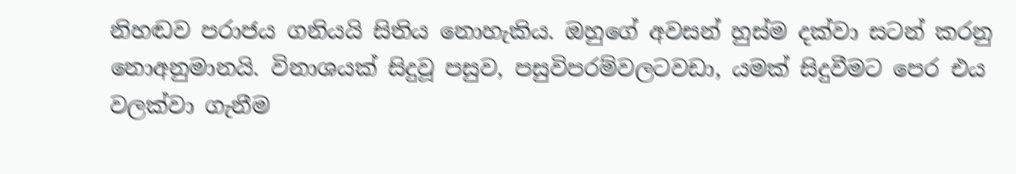නිහඬව පරාජය ගනියයි සිතිය නොහැකිය. ඔහුගේ අවසන් හුස්ම දක්වා සටන් කරනු නොඅනුමානයි. විනාශයක් සිදුවූ පසුව, පසුවිපරම්වලටවඩා, යමක් සිදුවීමට පෙර එය වලක්වා ගැනීම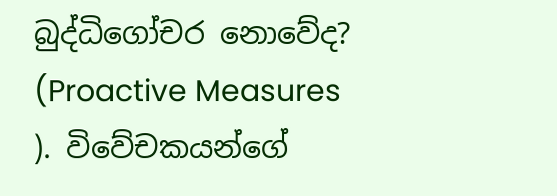බුද්ධිගෝචර නොවේද? (Proactive Measures ). විවේචකයන්ගේ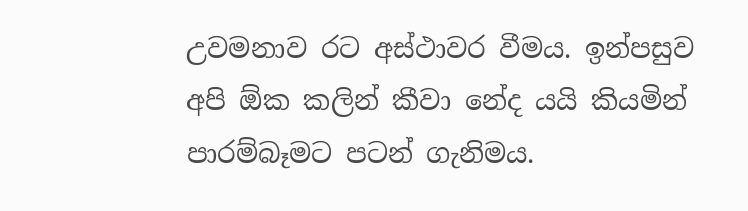උවමනාව රට අස්ථාවර වීමය. ඉන්පසුව අපි ඕක කලින් කීවා නේද යයි කියමින් පාරම්බෑමට පටන් ගැනිමය.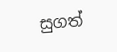සුගත්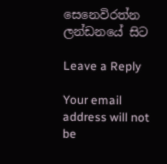සෙනෙවිරත්න
ලන්ඩනයේ සිට

Leave a Reply

Your email address will not be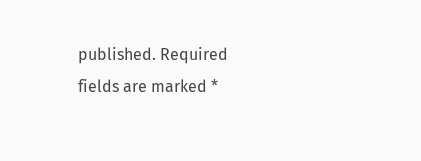published. Required fields are marked *